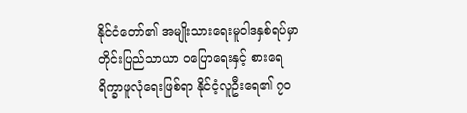နိုင်ငံတော်၏ အမျိုးသားရေးမူဝါဒနှစ်ရပ်မှာ တိုင်းပြည်သာယာ ဝပြောရေးနှင့် စားရေရိက္ခာဖူလုံရေးဖြစ်ရာ နိုင်ငံ့လူဦးရေ၏ ၇၀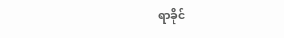ရာခိုင်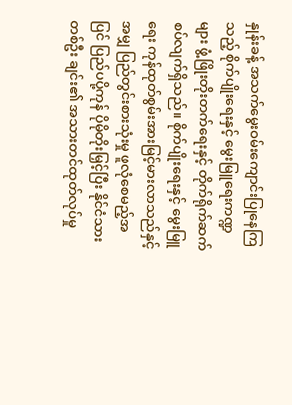နှုန်းခန့် အသက်မွေးဝမ်းကျောင်းပြုနေကြသည့် စိုက်ပျိုးရေးနှင့် မွေးမြူရေးကဏ္ဍများ ဖွံ့ဖြိုးတိုးတက်ရေးနှင့် တိုက်ရိုက်ဆက်စပ်လျက်ရှိသည်။ စိုက်ပျိုးရေးနှင့် မွေးမြူရေး ကုန်ထုတ်စွမ်းအားမြင့်မားလာသည်နှင့်အမျှ ပြည်တွင်းစားသုံးမှု ဖူလုံစေမည့်အပြင် ပြည်ပပို့ကုန် ပိုမိုတိုးမြှင့်ပြီး နိုင်ငံသားတစ်ဦး ချင်း၏ အသားတင်ထုတ်လုပ်မှု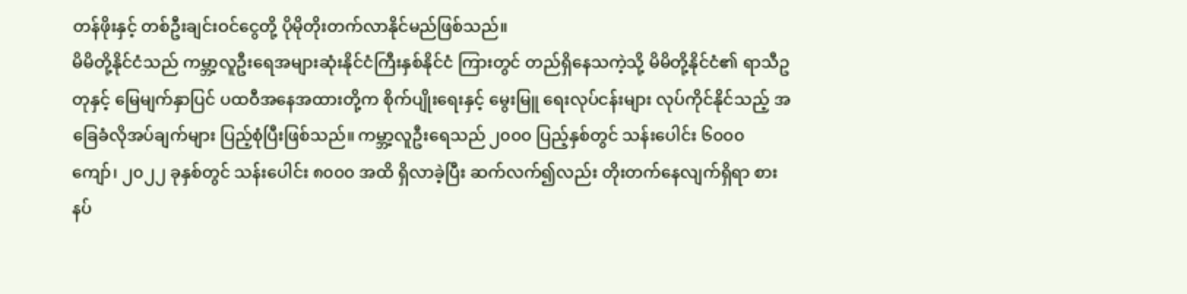တန်ဖိုးနှင့် တစ်ဦးချင်းဝင်ငွေတို့ ပိုမိုတိုးတက်လာနိုင်မည်ဖြစ်သည်။
မိမိတို့နိုင်ငံသည် ကမ္ဘာ့လူဦးရေအများဆုံးနိုင်ငံကြီးနှစ်နိုင်ငံ ကြားတွင် တည်ရှိနေသကဲ့သို့ မိမိတို့နိုင်ငံ၏ ရာသီဥတုနှင့် မြေမျက်နှာပြင် ပထဝီအနေအထားတို့က စိုက်ပျိုးရေးနှင့် မွေးမြူ ရေးလုပ်ငန်းများ လုပ်ကိုင်နိုင်သည့် အခြေခံလိုအပ်ချက်များ ပြည့်စုံပြီးဖြစ်သည်။ ကမ္ဘာ့လူဦးရေသည် ၂၀၀၀ ပြည့်နှစ်တွင် သန်းပေါင်း ၆၀၀၀ ကျော်၊ ၂၀၂၂ ခုနှစ်တွင် သန်းပေါင်း ၈၀၀၀ အထိ ရှိလာခဲ့ပြီး ဆက်လက်၍လည်း တိုးတက်နေလျက်ရှိရာ စားနပ်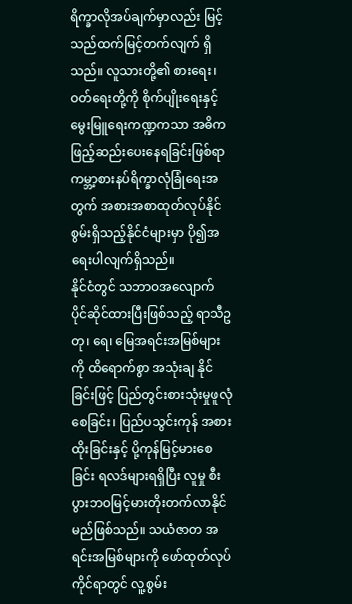ရိက္ခာလိုအပ်ချက်မှာလည်း မြင့်သည်ထက်မြင့်တက်လျက် ရှိသည်။ လူသားတို့၏ စားရေး၊ ဝတ်ရေးတို့ကို စိုက်ပျိုးရေးနှင့် မွေးမြူရေးကဏ္ဍကသာ အဓိကဖြည့်ဆည်းပေးနေရခြင်းဖြစ်ရာ ကမ္ဘာ့စားနပ်ရိက္ခာလုံခြုံရေးအတွက် အစားအစာထုတ်လုပ်နိုင် စွမ်းရှိသည့်နိုင်ငံများမှာ ပို၍အရေးပါလျက်ရှိသည်။
နိုင်ငံတွင် သဘာဝအလျောက် ပိုင်ဆိုင်ထားပြီးဖြစ်သည့် ရာသီဥတု၊ ရေ၊ မြေအရင်းအမြစ်များကို ထိရောက်စွာ အသုံးချ နိုင်ခြင်းဖြင့် ပြည်တွင်းစားသုံးမှုဖူလုံစေခြင်း၊ ပြည်ပသွင်းကုန် အစားထိုးခြင်းနှင့် ပို့ကုန်မြင့်မားစေခြင်း ရလဒ်များရရှိပြီး လူမှု စီးပွားဘဝမြင့်မားတိုးတက်လာနိုင်မည်ဖြစ်သည်။ သယံဇာတ အရင်းအမြစ်များကို ဖော်ထုတ်လုပ်ကိုင်ရာတွင် လူ့စွမ်း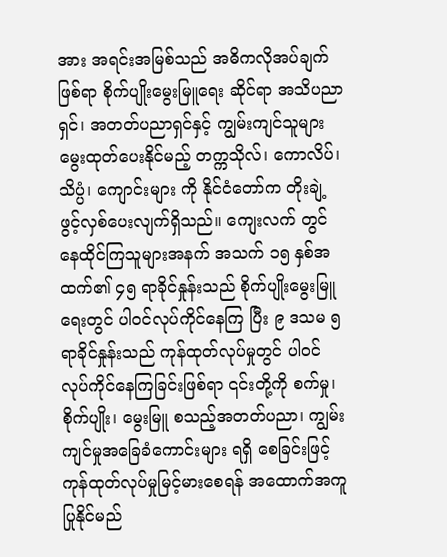အား အရင်းအမြစ်သည် အဓိကလိုအပ်ချက်ဖြစ်ရာ စိုက်ပျိုးမွေးမြူရေး ဆိုင်ရာ အသိပညာရှင်၊ အတတ်ပညာရှင်နှင့် ကျွမ်းကျင်သူများ မွေးထုတ်ပေးနိုင်မည့် တက္ကသိုလ်၊ ကောလိပ်၊ သိပ္ပံ၊ ကျောင်းများ ကို နိုင်ငံတော်က တိုးချဲ့ဖွင့်လှစ်ပေးလျက်ရှိသည်။ ကျေးလက် တွင် နေထိုင်ကြသူများအနက် အသက် ၁၅ နှစ်အထက်၏ ၄၅ ရာခိုင်နှုန်းသည် စိုက်ပျိုးမွေးမြူရေးတွင် ပါဝင်လုပ်ကိုင်နေကြ ပြီး ၉ ဒသမ ၅ ရာခိုင်နှုန်းသည် ကုန်ထုတ်လုပ်မှုတွင် ပါဝင် လုပ်ကိုင်နေကြခြင်းဖြစ်ရာ ၎င်းတို့ကို စက်မှု၊ စိုက်ပျိုး၊ မွေးမြူ စသည့်အတတ်ပညာ၊ ကျွမ်းကျင်မှုအခြေခံကောင်းများ ရရှိ စေခြင်းဖြင့် ကုန်ထုတ်လုပ်မှုမြင့်မားစေရန် အထောက်အကူ ပြုနိုင်မည်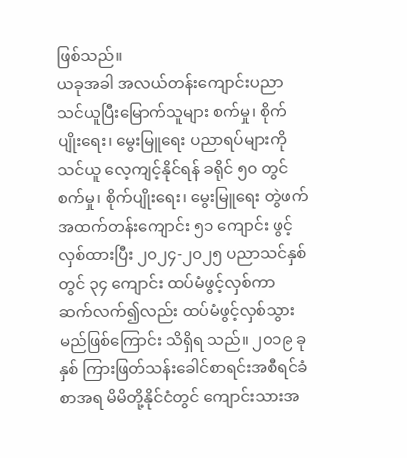ဖြစ်သည်။
ယခုအခါ အလယ်တန်းကျောင်းပညာသင်ယူပြီးမြောက်သူများ စက်မှု၊ စိုက်ပျိုးရေး၊ မွေးမြူရေး ပညာရပ်များကို သင်ယူ လေ့ကျင့်နိုင်ရန် ခရိုင် ၅၀ တွင် စက်မှု၊ စိုက်ပျိုးရေး၊ မွေးမြူရေး တွဲဖက်အထက်တန်းကျောင်း ၅၁ ကျောင်း ဖွင့်လှစ်ထားပြီး ၂၀၂၄-၂၀၂၅ ပညာသင်နှစ်တွင် ၃၄ ကျောင်း ထပ်မံဖွင့်လှစ်ကာ ဆက်လက်၍လည်း ထပ်မံဖွင့်လှစ်သွားမည်ဖြစ်ကြောင်း သိရှိရ သည်။ ၂၀၁၉ ခုနှစ် ကြားဖြတ်သန်းခေါင်စာရင်းအစီရင်ခံစာအရ မိမိတို့နိုင်ငံတွင် ကျောင်းသားအ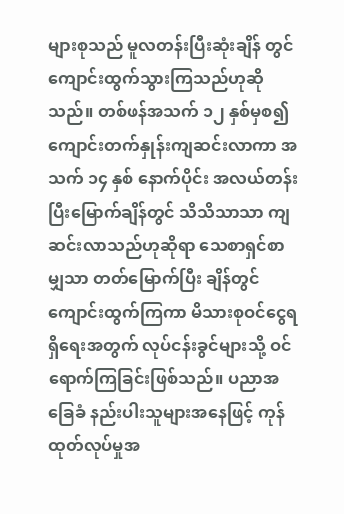များစုသည် မူလတန်းပြီးဆုံးချိန် တွင် ကျောင်းထွက်သွားကြသည်ဟုဆိုသည်။ တစ်ဖန်အသက် ၁၂ နှစ်မှစ၍ ကျောင်းတက်နှုန်းကျဆင်းလာကာ အသက် ၁၄ နှစ် နောက်ပိုင်း အလယ်တန်းပြီးမြောက်ချိန်တွင် သိသိသာသာ ကျဆင်းလာသည်ဟုဆိုရာ သေစာရှင်စာမျှသာ တတ်မြောက်ပြီး ချိန်တွင် ကျောင်းထွက်ကြကာ မိသားစုဝင်ငွေရရှိရေးအတွက် လုပ်ငန်းခွင်များသို့ ဝင်ရောက်ကြခြင်းဖြစ်သည်။ ပညာအခြေခံ နည်းပါးသူများအနေဖြင့် ကုန်ထုတ်လုပ်မှုအ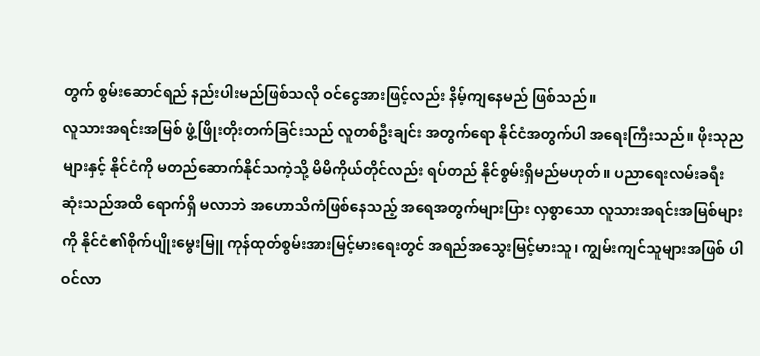တွက် စွမ်းဆောင်ရည် နည်းပါးမည်ဖြစ်သလို ဝင်ငွေအားဖြင့်လည်း နိမ့်ကျနေမည် ဖြစ်သည်။
လူသားအရင်းအမြစ် ဖွံ့ဖြိုးတိုးတက်ခြင်းသည် လူတစ်ဦးချင်း အတွက်ရော နိုင်ငံအတွက်ပါ အရေးကြီးသည်။ ဖိုးသုညများနှင့် နိုင်ငံကို မတည်ဆောက်နိုင်သကဲ့သို့ မိမိကိုယ်တိုင်လည်း ရပ်တည် နိုင်စွမ်းရှိမည်မဟုတ်။ ပညာရေးလမ်းခရီးဆုံးသည်အထိ ရောက်ရှိ မလာဘဲ အဟောသိကံဖြစ်နေသည့် အရေအတွက်များပြား လှစွာသော လူသားအရင်းအမြစ်များကို နိုင်ငံ၏စိုက်ပျိုးမွေးမြူ ကုန်ထုတ်စွမ်းအားမြင့်မားရေးတွင် အရည်အသွေးမြင့်မားသူ၊ ကျွမ်းကျင်သူများအဖြစ် ပါဝင်လာ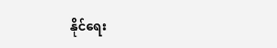နိုင်ရေး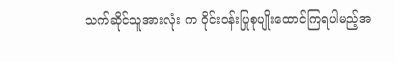သက်ဆိုင်သူအားလုံး က ဝိုင်းဝန်းပြုစုပျိုးထောင်ကြရပါမည့်အ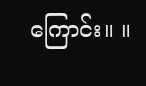ကြောင်း။ ။